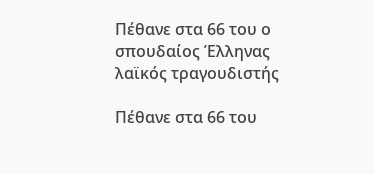Πέθανε στα 66 του ο σπουδαίος Έλληνας λαϊκός τραγουδιστής

Πέθανε στα 66 του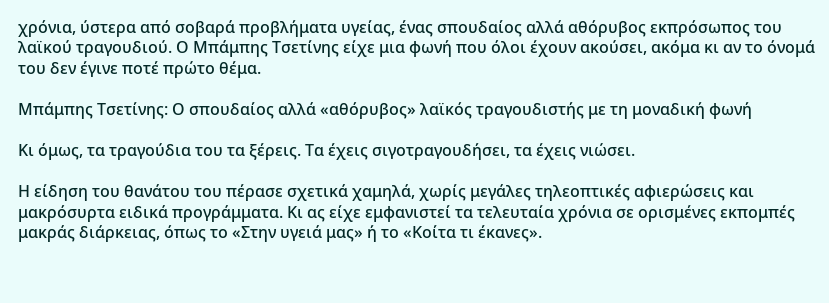χρόνια, ύστερα από σοβαρά προβλήματα υγείας, ένας σπουδαίος αλλά αθόρυβος εκπρόσωπος του λαϊκού τραγουδιού. Ο Μπάμπης Τσετίνης είχε μια φωνή που όλοι έχουν ακούσει, ακόμα κι αν το όνομά του δεν έγινε ποτέ πρώτο θέμα.

Μπάμπης Τσετίνης: Ο σπουδαίος αλλά «αθόρυβος» λαϊκός τραγουδιστής με τη μοναδική φωνή

Κι όμως, τα τραγούδια του τα ξέρεις. Τα έχεις σιγοτραγουδήσει, τα έχεις νιώσει.

Η είδηση του θανάτου του πέρασε σχετικά χαμηλά, χωρίς μεγάλες τηλεοπτικές αφιερώσεις και μακρόσυρτα ειδικά προγράμματα. Κι ας είχε εμφανιστεί τα τελευταία χρόνια σε ορισμένες εκπομπές μακράς διάρκειας, όπως το «Στην υγειά μας» ή το «Κοίτα τι έκανες».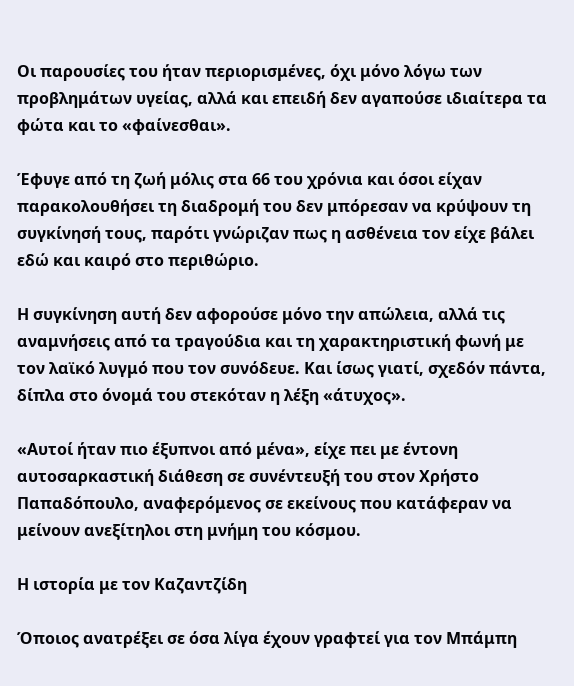Οι παρουσίες του ήταν περιορισμένες, όχι μόνο λόγω των προβλημάτων υγείας, αλλά και επειδή δεν αγαπούσε ιδιαίτερα τα φώτα και το «φαίνεσθαι».

Έφυγε από τη ζωή μόλις στα 66 του χρόνια και όσοι είχαν παρακολουθήσει τη διαδρομή του δεν μπόρεσαν να κρύψουν τη συγκίνησή τους, παρότι γνώριζαν πως η ασθένεια τον είχε βάλει εδώ και καιρό στο περιθώριο.

Η συγκίνηση αυτή δεν αφορούσε μόνο την απώλεια, αλλά τις αναμνήσεις από τα τραγούδια και τη χαρακτηριστική φωνή με τον λαϊκό λυγμό που τον συνόδευε. Και ίσως γιατί, σχεδόν πάντα, δίπλα στο όνομά του στεκόταν η λέξη «άτυχος».

«Αυτοί ήταν πιο έξυπνοι από μένα», είχε πει με έντονη αυτοσαρκαστική διάθεση σε συνέντευξή του στον Χρήστο Παπαδόπουλο, αναφερόμενος σε εκείνους που κατάφεραν να μείνουν ανεξίτηλοι στη μνήμη του κόσμου.

Η ιστορία με τον Καζαντζίδη

Όποιος ανατρέξει σε όσα λίγα έχουν γραφτεί για τον Μπάμπη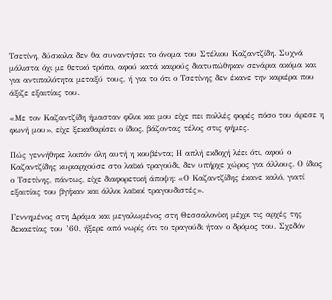Τσετίνη, δύσκολα δεν θα συναντήσει το όνομα του Στέλιου Καζαντζίδη. Συχνά μάλιστα όχι με θετικό τρόπο, αφού κατά καιρούς διατυπώθηκαν σενάρια ακόμα και για αντιπαλότητα μεταξύ τους, ή για το ότι ο Τσετίνης δεν έκανε την καριέρα που άξιζε εξαιτίας του.

«Με τον Καζαντζίδη ήμασταν φίλοι και μου είχε πει πολλές φορές πόσο του άρεσε η φωνή μου», είχε ξεκαθαρίσει ο ίδιος, βάζοντας τέλος στις φήμες.

Πώς γεννήθηκε λοιπόν όλη αυτή η κουβέντα; Η απλή εκδοχή λέει ότι, αφού ο Καζαντζίδης κυριαρχούσε στο λαϊκό τραγούδι, δεν υπήρχε χώρος για άλλους. Ο ίδιος ο Τσετίνης, πάντως, είχε διαφορετική άποψη: «Ο Καζαντζίδης έκανε καλό, γιατί εξαιτίας του βγήκαν και άλλοι λαϊκοί τραγουδιστές».

Γεννημένος στη Δράμα και μεγαλωμένος στη Θεσσαλονίκη μέχρι τις αρχές της δεκαετίας του ’60, ήξερε από νωρίς ότι το τραγούδι ήταν ο δρόμος του. Σχεδόν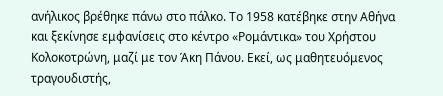ανήλικος βρέθηκε πάνω στο πάλκο. Το 1958 κατέβηκε στην Αθήνα και ξεκίνησε εμφανίσεις στο κέντρο «Ρομάντικα» του Χρήστου Κολοκοτρώνη, μαζί με τον Άκη Πάνου. Εκεί, ως μαθητευόμενος τραγουδιστής,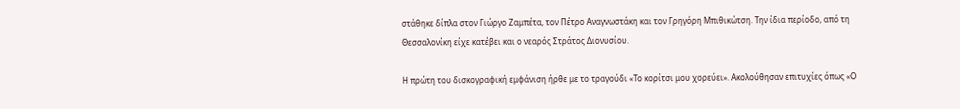στάθηκε δίπλα στον Γιώργο Ζαμπέτα, τον Πέτρο Αναγνωστάκη και τον Γρηγόρη Μπιθικώτση. Την ίδια περίοδο, από τη Θεσσαλονίκη είχε κατέβει και ο νεαρός Στράτος Διονυσίου.

Η πρώτη του δισκογραφική εμφάνιση ήρθε με το τραγούδι «Το κορίτσι μου χορεύει». Ακολούθησαν επιτυχίες όπως «Ο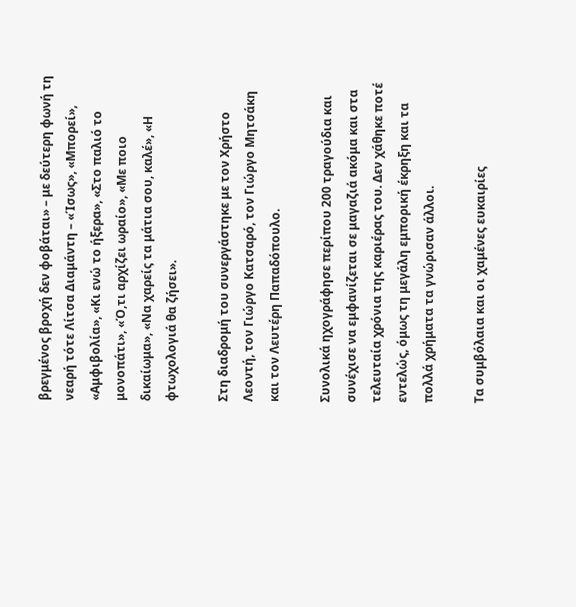βρεγμένος βροχή δεν φοβάται» – με δεύτερη φωνή τη νεαρή τότε Λίτσα Διαμάντη – «Ίσως», «Μπορεί», «Αμφιβολία», «Κι ενώ το ήξερα», «Στο παλιό το μονοπάτι», «Ό,τι αρχίζει ωραίο», «Με ποιο δικαίωμα», «Να χαρείς τα μάτια σου, καλέ», «Η φτωχολογιά θα ζήσει».

Στη διαδρομή του συνεργάστηκε με τον Χρήστο Λεοντή, τον Γιώργο Κατσαρό, τον Γιώργο Μητσάκη και τον Λευτέρη Παπαδόπουλο.

Συνολικά ηχογράφησε περίπου 200 τραγούδια και συνέχισε να εμφανίζεται σε μαγαζιά ακόμα και στα τελευταία χρόνια της καριέρας του. Δεν χάθηκε ποτέ εντελώς, όμως τη μεγάλη εμπορική έκρηξη και τα πολλά χρήματα τα γνώρισαν άλλοι.

Τα συμβόλαια και οι χαμένες ευκαιρίες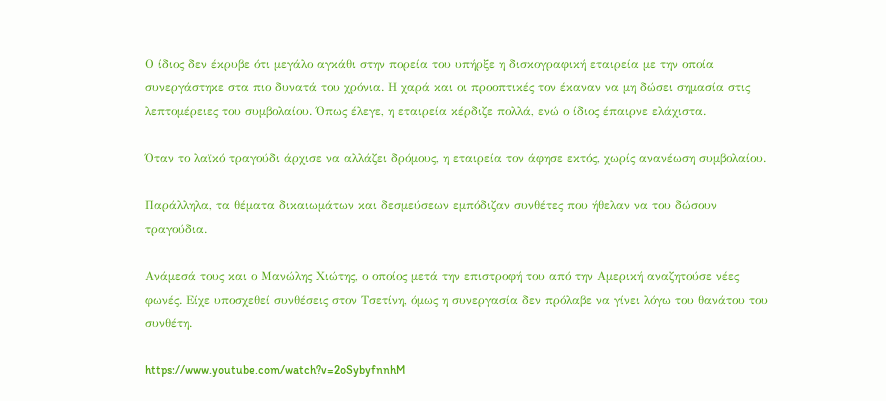Ο ίδιος δεν έκρυβε ότι μεγάλο αγκάθι στην πορεία του υπήρξε η δισκογραφική εταιρεία με την οποία συνεργάστηκε στα πιο δυνατά του χρόνια. Η χαρά και οι προοπτικές τον έκαναν να μη δώσει σημασία στις λεπτομέρειες του συμβολαίου. Όπως έλεγε, η εταιρεία κέρδιζε πολλά, ενώ ο ίδιος έπαιρνε ελάχιστα.

Όταν το λαϊκό τραγούδι άρχισε να αλλάζει δρόμους, η εταιρεία τον άφησε εκτός, χωρίς ανανέωση συμβολαίου.

Παράλληλα, τα θέματα δικαιωμάτων και δεσμεύσεων εμπόδιζαν συνθέτες που ήθελαν να του δώσουν τραγούδια.

Ανάμεσά τους και ο Μανώλης Χιώτης, ο οποίος μετά την επιστροφή του από την Αμερική αναζητούσε νέες φωνές. Είχε υποσχεθεί συνθέσεις στον Τσετίνη, όμως η συνεργασία δεν πρόλαβε να γίνει λόγω του θανάτου του συνθέτη.

https://www.youtube.com/watch?v=2oSybyfnnhM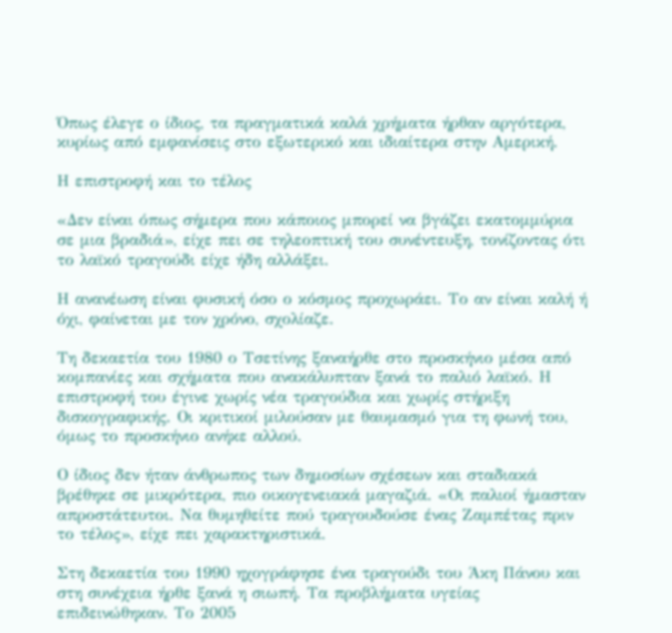Όπως έλεγε ο ίδιος, τα πραγματικά καλά χρήματα ήρθαν αργότερα, κυρίως από εμφανίσεις στο εξωτερικό και ιδιαίτερα στην Αμερική.

Η επιστροφή και το τέλος

«Δεν είναι όπως σήμερα που κάποιος μπορεί να βγάζει εκατομμύρια σε μια βραδιά», είχε πει σε τηλεοπτική του συνέντευξη, τονίζοντας ότι το λαϊκό τραγούδι είχε ήδη αλλάξει.

Η ανανέωση είναι φυσική όσο ο κόσμος προχωράει. Το αν είναι καλή ή όχι, φαίνεται με τον χρόνο, σχολίαζε.

Τη δεκαετία του 1980 ο Τσετίνης ξαναήρθε στο προσκήνιο μέσα από κομπανίες και σχήματα που ανακάλυπταν ξανά το παλιό λαϊκό. Η επιστροφή του έγινε χωρίς νέα τραγούδια και χωρίς στήριξη δισκογραφικής. Οι κριτικοί μιλούσαν με θαυμασμό για τη φωνή του, όμως το προσκήνιο ανήκε αλλού.

Ο ίδιος δεν ήταν άνθρωπος των δημοσίων σχέσεων και σταδιακά βρέθηκε σε μικρότερα, πιο οικογενειακά μαγαζιά. «Οι παλιοί ήμασταν απροστάτευτοι. Να θυμηθείτε πού τραγουδούσε ένας Ζαμπέτας πριν το τέλος», είχε πει χαρακτηριστικά.

Στη δεκαετία του 1990 ηχογράφησε ένα τραγούδι του Άκη Πάνου και στη συνέχεια ήρθε ξανά η σιωπή. Τα προβλήματα υγείας επιδεινώθηκαν. Το 2005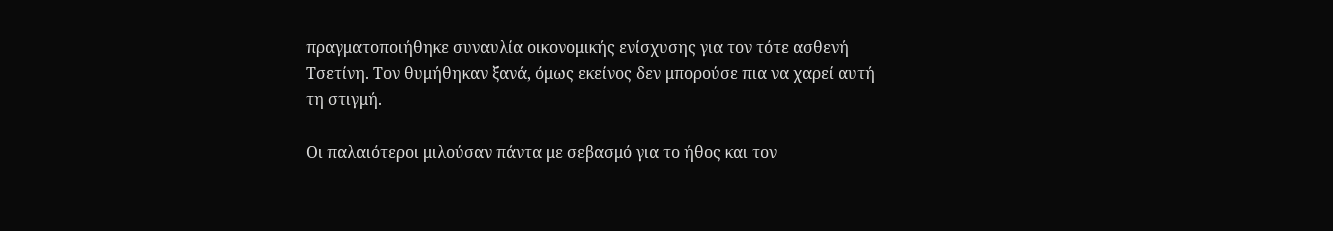πραγματοποιήθηκε συναυλία οικονομικής ενίσχυσης για τον τότε ασθενή Τσετίνη. Τον θυμήθηκαν ξανά, όμως εκείνος δεν μπορούσε πια να χαρεί αυτή τη στιγμή.

Οι παλαιότεροι μιλούσαν πάντα με σεβασμό για το ήθος και τον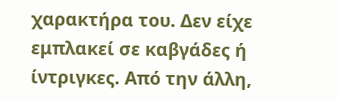χαρακτήρα του. Δεν είχε εμπλακεί σε καβγάδες ή ίντριγκες. Από την άλλη,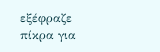εξέφραζε πίκρα για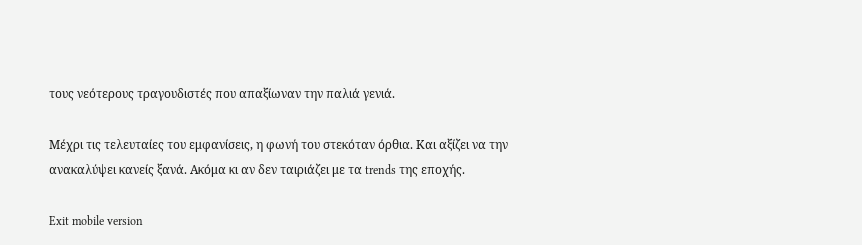τους νεότερους τραγουδιστές που απαξίωναν την παλιά γενιά.

Μέχρι τις τελευταίες του εμφανίσεις, η φωνή του στεκόταν όρθια. Και αξίζει να την ανακαλύψει κανείς ξανά. Ακόμα κι αν δεν ταιριάζει με τα trends της εποχής.

Exit mobile version